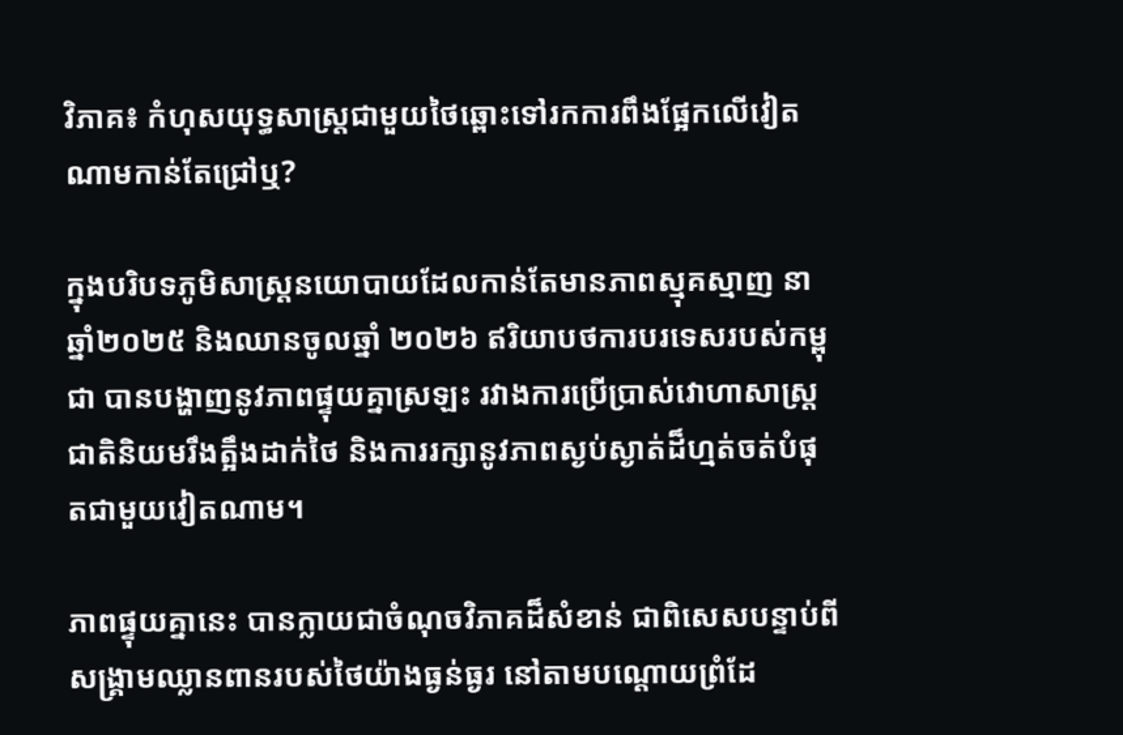វិភាគ៖ កំហុសយុទ្ធសាស្ត្រជាមួយថៃឆ្ពោះទៅរកការពឹងផ្អែកលើវៀតណាមកាន់តែជ្រៅឬ?

ក្នុងបរិបទភូមិសាស្ត្រនយោបាយដែលកាន់តែមានភាពស្មុគស្មាញ នាឆ្នាំ២០២៥ និងឈានចូលឆ្នាំ ២០២៦ ឥរិយាបថការបរទេសរបស់កម្ពុជា បានបង្ហាញនូវភាពផ្ទុយគ្នាស្រឡះ រវាងការប្រើប្រាស់វោហាសាស្ត្រជាតិនិយមរឹងត្អឹងដាក់ថៃ និងការរក្សានូវភាពស្ងប់ស្ងាត់ដ៏ហ្មត់ចត់បំផុតជាមួយវៀតណាម។

ភាពផ្ទុយគ្នានេះ បានក្លាយជាចំណុចវិភាគដ៏សំខាន់ ជាពិសេសបន្ទាប់ពីសង្គ្រាមឈ្លានពានរបស់ថៃយ៉ាងធ្ងន់ធ្ងរ នៅតាមបណ្តោយព្រំដែ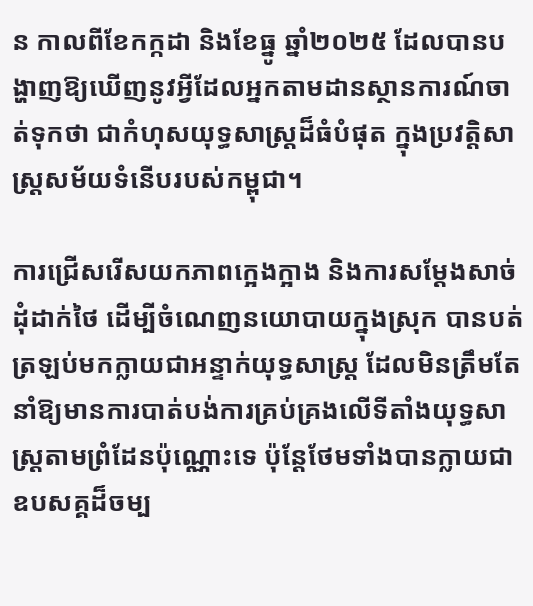ន កាលពីខែកក្កដា និងខែធ្នូ ឆ្នាំ២០២៥ ដែលបានបង្ហាញឱ្យឃើញនូវអ្វីដែលអ្នកតាមដានស្ថានការណ៍ចាត់ទុកថា ជាកំហុសយុទ្ធសាស្ត្រដ៏ធំបំផុត ក្នុងប្រវត្តិសាស្ត្រសម័យទំនើបរបស់កម្ពុជា។

ការជ្រើសរើសយកភាពក្អេងក្អាង និងការសម្តែងសាច់ដុំដាក់ថៃ ដើម្បីចំណេញនយោបាយក្នុងស្រុក បានបត់ត្រឡប់មកក្លាយជាអន្ទាក់យុទ្ធសាស្ត្រ ដែលមិនត្រឹមតែនាំឱ្យមានការបាត់បង់ការគ្រប់គ្រងលើទីតាំងយុទ្ធសាស្ត្រតាមព្រំដែនប៉ុណ្ណោះទេ ប៉ុន្តែថែមទាំងបានក្លាយជាឧបសគ្គដ៏ចម្ប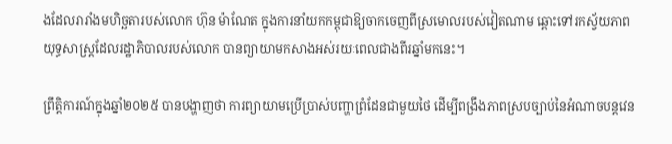ងដែលរារាំងមហិច្ឆតារបស់លោក ហ៊ុន ម៉ាណែត ក្នុងការនាំយកកម្ពុជាឱ្យចាកចេញពីស្រមោលរបស់វៀតណាម ឆ្ពោះទៅរកស្វ័យភាពយុទ្ធសាស្ត្រដែលរដ្ឋាភិបាលរបស់លោក បានព្យាយាមកសាងអស់រយៈពេលជាងពីរឆ្នាំមកនេះ។

ព្រឹត្តិការណ៍ក្នុងឆ្នាំ២០២៥ បានបង្ហាញថា ការព្យាយាមប្រើប្រាស់បញ្ហាព្រំដែនជាមួយថៃ ដើម្បីពង្រឹងភាពស្របច្បាប់នៃអំណាចបន្តវេន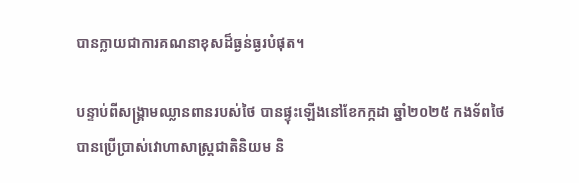បានក្លាយជាការគណនាខុសដ៏ធ្ងន់ធ្ងរបំផុត។

បន្ទាប់ពីសង្គ្រាមឈ្លានពានរបស់ថៃ បានផ្ទុះឡើងនៅខែកក្កដា ឆ្នាំ២០២៥ កងទ័ពថៃ បានប្រើប្រាស់វោហាសាស្ត្រជាតិនិយម និ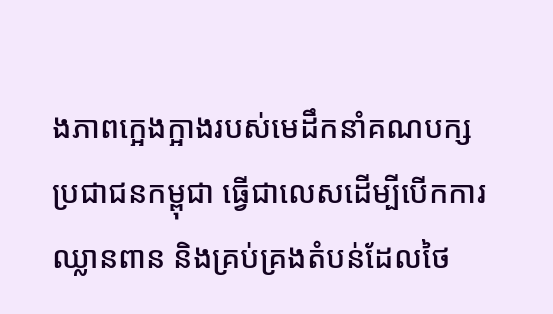ងភាពក្អេងក្អាងរបស់មេដឹកនាំគណបក្សប្រជាជនកម្ពុជា ធ្វើជាលេសដើម្បីបើកការឈ្លានពាន និងគ្រប់គ្រងតំបន់ដែលថៃ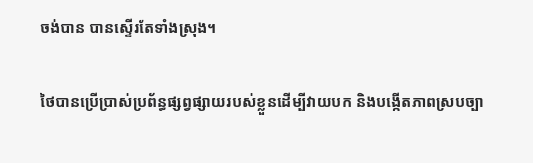ចង់បាន បានស្ទើរតែទាំងស្រុង។

ថៃបានប្រើប្រាស់ប្រព័ន្ធផ្សព្វផ្សាយរបស់ខ្លួនដើម្បីវាយបក និងបង្កើតភាពស្របច្បា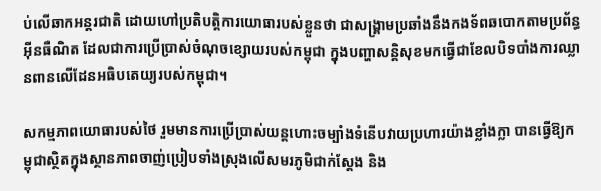ប់លើឆាកអន្តរជាតិ ដោយហៅប្រតិបត្តិការយោធារបស់ខ្លួនថា ជាសង្គ្រាមប្រឆាំងនឹងកងទ័ពឆបោកតាមប្រព័ន្ធអ៊ីនធឺណិត ដែលជាការប្រើប្រាស់ចំណុចខ្សោយរបស់កម្ពុជា ក្នុងបញ្ហាសន្តិសុខមកធ្វើជាខែលបិទបាំងការឈ្លានពានលើដែនអធិបតេយ្យរបស់កម្ពុជា។

សកម្មភាពយោធារបស់ថៃ រួមមានការប្រើប្រាស់យន្តហោះចម្បាំងទំនើបវាយប្រហារយ៉ាងខ្លាំងក្លា បានធ្វើឱ្យកម្ពុជាស្ថិតក្នុងស្ថានភាពចាញ់ប្រៀបទាំងស្រុងលើសមរភូមិជាក់ស្តែង និង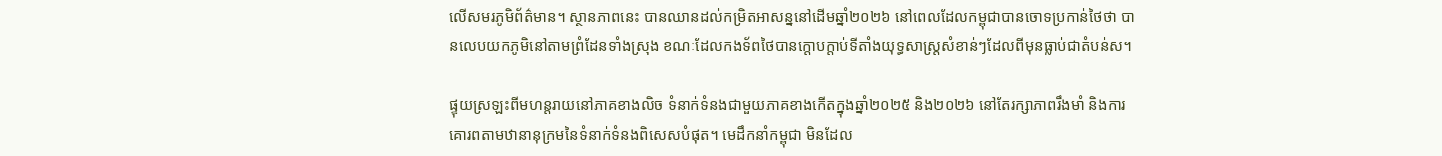លើសមរភូមិព័ត៌មាន។ ស្ថានភាពនេះ បានឈានដល់កម្រិតអាសន្ននៅដើមឆ្នាំ២០២៦ នៅពេលដែលកម្ពុជាបានចោទប្រកាន់ថៃថា បានលេបយកភូមិនៅតាមព្រំដែនទាំងស្រុង ខណៈដែលកងទ័ពថៃបានក្តោបក្តាប់ទីតាំងយុទ្ធសាស្ត្រសំខាន់ៗដែលពីមុនធ្លាប់ជាតំបន់ស។

ផ្ទុយស្រឡះពីមហន្តរាយនៅភាគខាងលិច ទំនាក់ទំនងជាមួយភាគខាងកើតក្នុងឆ្នាំ២០២៥ និង២០២៦ នៅតែរក្សាភាពរឹងមាំ និងការគោរពតាមឋានានុក្រមនៃទំនាក់ទំនងពិសេសបំផុត។ មេដឹកនាំកម្ពុជា មិនដែល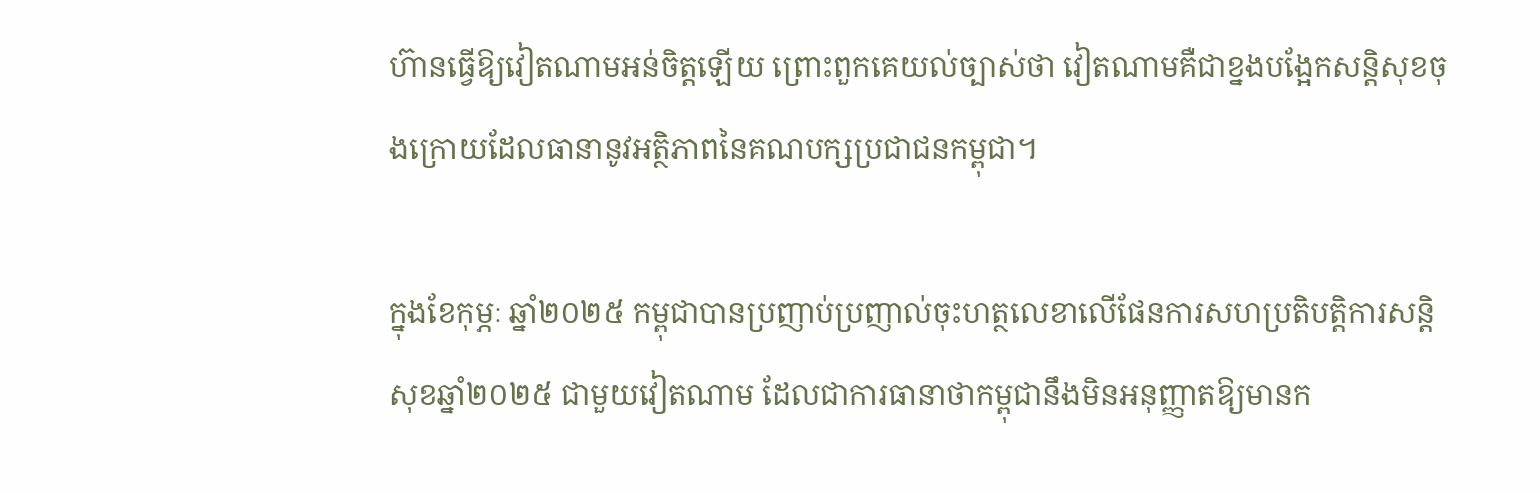ហ៊ានធ្វើឱ្យវៀតណាមអន់ចិត្តឡើយ ព្រោះពួកគេយល់ច្បាស់ថា វៀតណាមគឺជាខ្នងបង្អែកសន្តិសុខចុងក្រោយដែលធានានូវអត្ថិភាពនៃគណបក្សប្រជាជនកម្ពុជា។

ក្នុងខែកុម្ភៈ ឆ្នាំ២០២៥ កម្ពុជាបានប្រញាប់ប្រញាល់ចុះហត្ថលេខាលើផែនការសហប្រតិបត្តិការសន្តិសុខឆ្នាំ២០២៥ ជាមួយវៀតណាម ដែលជាការធានាថាកម្ពុជានឹងមិនអនុញ្ញាតឱ្យមានក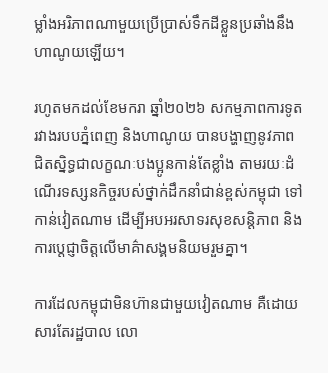ម្លាំងអរិភាពណាមួយប្រើប្រាស់ទឹកដីខ្លួនប្រឆាំងនឹងហាណូយឡើយ។

រហូតមកដល់ខែមករា ឆ្នាំ២០២៦ សកម្មភាពការទូតរវាងរបបភ្នំពេញ និងហាណូយ បានបង្ហាញនូវភាពជិតស្និទ្ធជាលក្ខណៈបងប្អូនកាន់តែខ្លាំង តាមរយៈដំណើរទស្សនកិច្ចរបស់ថ្នាក់ដឹកនាំជាន់ខ្ពស់កម្ពុជា ទៅកាន់វៀតណាម ដើម្បីអបអរសាទរសុខសន្តិភាព និងការប្តេជ្ញាចិត្តលើមាគ៌ាសង្គមនិយមរួមគ្នា។

ការដែលកម្ពុជាមិនហ៊ានជាមួយវៀតណាម គឺដោយសារតែរដ្ឋបាល លោ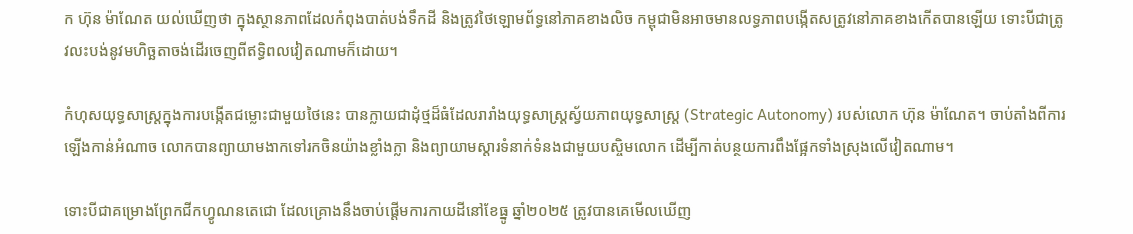ក ហ៊ុន ម៉ាណែត យល់ឃើញថា ក្នុងស្ថានភាពដែលកំពុងបាត់បង់ទឹកដី និងត្រូវថៃឡោមព័ទ្ធនៅភាគខាងលិច កម្ពុជាមិនអាចមានលទ្ធភាពបង្កើតសត្រូវនៅភាគខាងកើតបានឡើយ ទោះបីជាត្រូវលះបង់នូវមហិច្ឆតាចង់ដើរចេញពីឥទ្ធិពលវៀតណាមក៏ដោយ។

កំហុសយុទ្ធសាស្ត្រក្នុងការបង្កើតជម្លោះជាមួយថៃនេះ បានក្លាយជាដុំថ្មដ៏ធំដែលរារាំងយុទ្ធសាស្ត្រស្វ័យភាពយុទ្ធសាស្ត្រ (Strategic Autonomy) របស់លោក ហ៊ុន ម៉ាណែត។ ចាប់តាំងពីការឡើងកាន់អំណាច លោកបានព្យាយាមងាកទៅរកចិនយ៉ាងខ្លាំងក្លា និងព្យាយាមស្តារទំនាក់ទំនងជាមួយបស្ចិមលោក ដើម្បីកាត់បន្ថយការពឹងផ្អែកទាំងស្រុងលើវៀតណាម។

ទោះបីជាគម្រោងព្រែកជីកហ្វូណនតេជោ ដែលគ្រោងនឹងចាប់ផ្តើមការកាយដីនៅខែធ្នូ ឆ្នាំ២០២៥ ត្រូវបានគេមើលឃើញ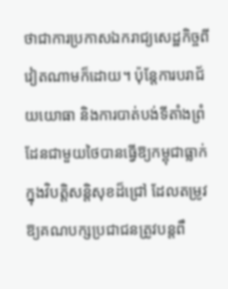ថាជាការប្រកាសឯករាជ្យសេដ្ឋកិច្ចពីវៀតណាមក៏ដោយ។ ប៉ុន្តែការបរាជ័យយោធា និងការបាត់បង់ទីតាំងព្រំដែនជាមួយថៃបានធ្វើឱ្យកម្ពុជាធ្លាក់ក្នុងវិបត្តិសន្តិសុខដ៏ជ្រៅ ដែលតម្រូវឱ្យគណបក្សប្រជាជនត្រូវបន្តពឹ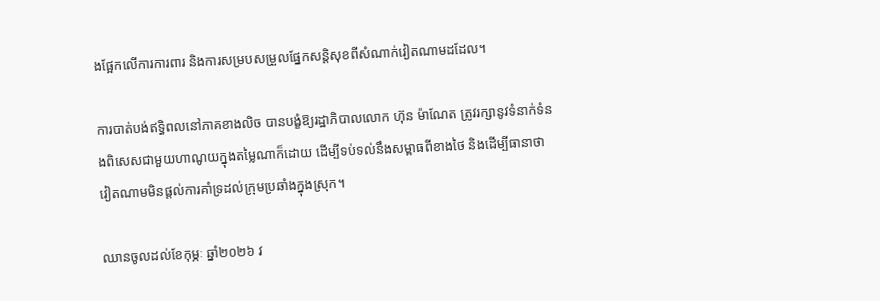ងផ្អែកលើការការពារ និងការសម្របសម្រួលផ្នែកសន្តិសុខពីសំណាក់វៀតណាមដដែល។

ការបាត់បង់ឥទ្ធិពលនៅភាគខាងលិច បានបង្ខំឱ្យរដ្ឋាភិបាលលោក ហ៊ុន ម៉ាណែត ត្រូវរក្សានូវទំនាក់ទំនងពិសេសជាមួយហាណូយក្នុងតម្លៃណាក៏ដោយ ដើម្បីទប់ទល់នឹងសម្ពាធពីខាងថៃ និងដើម្បីធានាថាវៀតណាមមិនផ្តល់ការគាំទ្រដល់ក្រុមប្រឆាំងក្នុងស្រុក។

ឈានចូលដល់ខែកុម្ភៈ ឆ្នាំ២០២៦ វ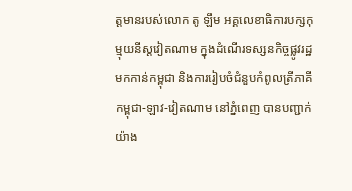ត្តមានរបស់លោក តូ ឡឹម អគ្គលេខាធិការបក្សកុម្មុយនីស្តវៀតណាម ក្នុងដំណើរទស្សនកិច្ចផ្លូវរដ្ឋមកកាន់កម្ពុជា និងការរៀបចំជំនួបកំពូលត្រីភាគី កម្ពុជា-ឡាវ-វៀតណាម នៅភ្នំពេញ បានបញ្ជាក់យ៉ាង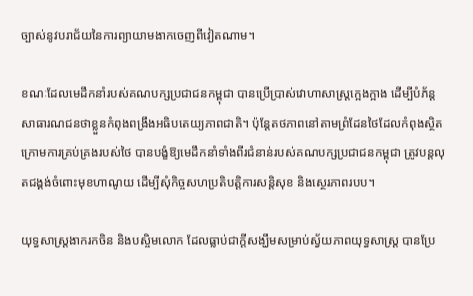ច្បាស់នូវបរាជ័យនៃការព្យាយាមងាកចេញពីវៀតណាម។

ខណៈដែលមេដឹកនាំរបស់គណបក្សប្រជាជនកម្ពុជា បានប្រើប្រាស់វោហាសាស្ត្រក្អេងក្អាង ដើម្បីបំភ័ន្តសាធារណជនថាខ្លួនកំពុងពង្រឹងអធិបតេយ្យភាពជាតិ។ ប៉ុន្តែតថភាពនៅតាមព្រំដែនថៃដែលកំពុងស្ថិតក្រោមការគ្រប់គ្រងរបស់ថៃ បានបង្ខំឱ្យមេដឹកនាំទាំងពីរជំនាន់របស់គណបក្សប្រជាជនកម្ពុជា ត្រូវបន្តលុតជង្គង់ចំពោះមុខហាណូយ ដើម្បីសុំកិច្ចសហប្រតិបត្តិការសន្តិសុខ និងស្ថេរភាពរបប។

យុទ្ធសាស្ត្រងាករកចិន និងបស្ចិមលោក ដែលធ្លាប់ជាក្តីសង្ឃឹមសម្រាប់ស្វ័យភាពយុទ្ធសាស្ត្រ បានប្រែ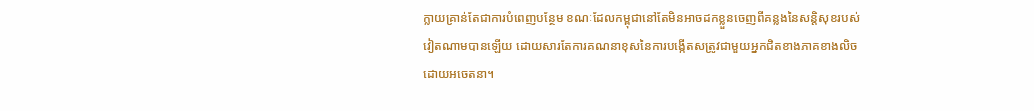ក្លាយគ្រាន់តែជាការបំពេញបន្ថែម ខណៈដែលកម្ពុជានៅតែមិនអាចដកខ្លួនចេញពីគន្លងនៃសន្តិសុខរបស់វៀតណាមបានឡើយ ដោយសារតែការគណនាខុសនៃការបង្កើតសត្រូវជាមួយអ្នកជិតខាងភាគខាងលិចដោយអចេតនា។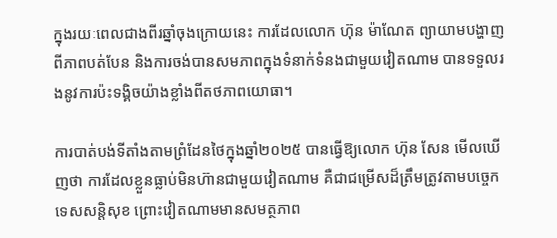ក្នុងរយៈពេលជាងពីរឆ្នាំចុងក្រោយនេះ ការដែលលោក ហ៊ុន ម៉ាណែត ព្យាយាមបង្ហាញពីភាពបត់បែន និងការចង់បានសមភាពក្នុងទំនាក់ទំនងជាមួយវៀតណាម បានទទួលរងនូវការប៉ះទង្គិចយ៉ាងខ្លាំងពីតថភាពយោធា។

ការបាត់បង់ទីតាំងតាមព្រំដែនថៃក្នុងឆ្នាំ២០២៥ បានធ្វើឱ្យលោក ហ៊ុន សែន មើលឃើញថា ការដែលខ្លួនធ្លាប់មិនហ៊ានជាមួយវៀតណាម គឺជាជម្រើសដ៏ត្រឹមត្រូវតាមបច្ចេកទេសសន្តិសុខ ព្រោះវៀតណាមមានសមត្ថភាព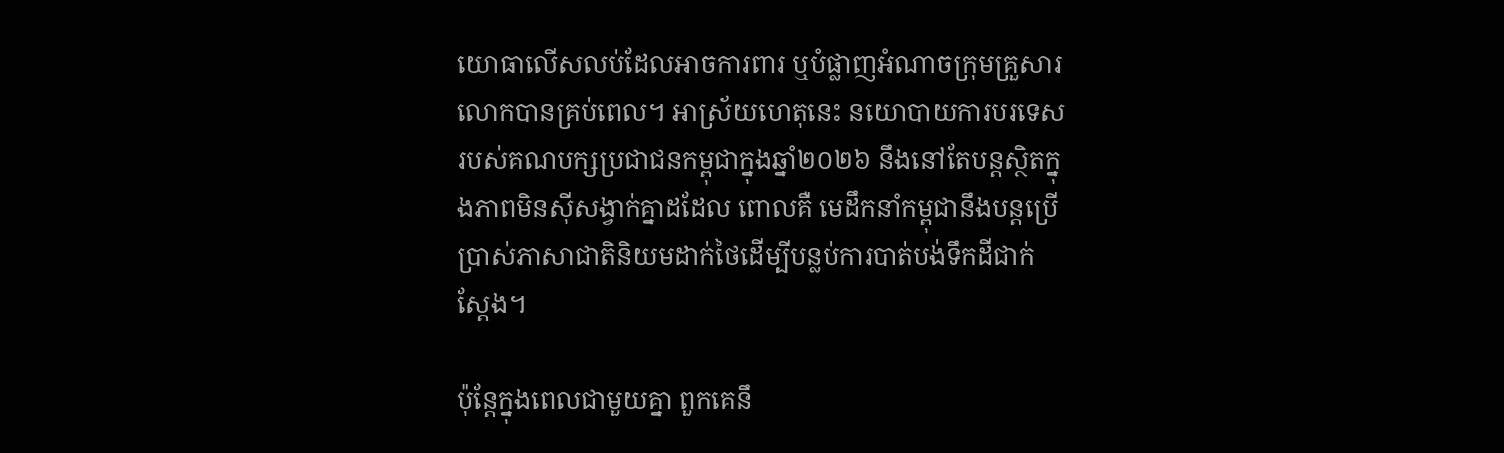យោធាលើសលប់ដែលអាចការពារ ឬបំផ្លាញអំណាចក្រុមគ្រួសារលោកបានគ្រប់ពេល។ អាស្រ័យហេតុនេះ នយោបាយការបរទេសរបស់គណបក្សប្រជាជនកម្ពុជាក្នុងឆ្នាំ២០២៦ នឹងនៅតែបន្តស្ថិតក្នុងភាពមិនស៊ីសង្វាក់គ្នាដដែល ពោលគឺ មេដឹកនាំកម្ពុជានឹងបន្តប្រើប្រាស់ភាសាជាតិនិយមដាក់ថៃដើម្បីបន្លប់ការបាត់បង់ទឹកដីជាក់ស្តែង។

ប៉ុន្តែក្នុងពេលជាមួយគ្នា ពួកគេនឹ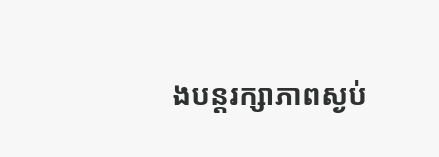ងបន្តរក្សាភាពស្ងប់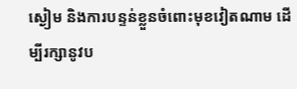ស្ងៀម និងការបន្ទន់ខ្លួនចំពោះមុខវៀតណាម ដើម្បីរក្សានូវប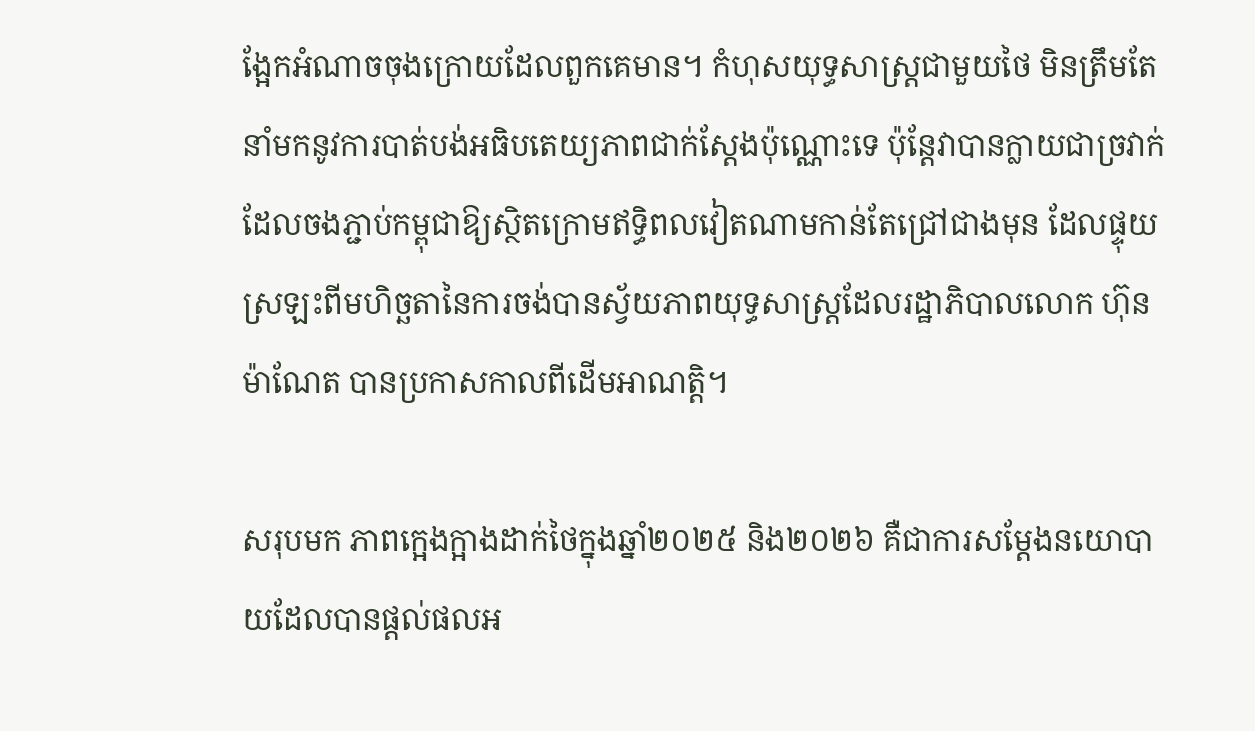ង្អែកអំណាចចុងក្រោយដែលពួកគេមាន។ កំហុសយុទ្ធសាស្ត្រជាមួយថៃ មិនត្រឹមតែនាំមកនូវការបាត់បង់អធិបតេយ្យភាពជាក់ស្តែងប៉ុណ្ណោះទេ ប៉ុន្តែវាបានក្លាយជាច្រវាក់ដែលចងភ្ជាប់កម្ពុជាឱ្យស្ថិតក្រោមឥទ្ធិពលវៀតណាមកាន់តែជ្រៅជាងមុន ដែលផ្ទុយស្រឡះពីមហិច្ឆតានៃការចង់បានស្វ័យភាពយុទ្ធសាស្ត្រដែលរដ្ឋាភិបាលលោក ហ៊ុន ម៉ាណែត បានប្រកាសកាលពីដើមអាណត្តិ។

សរុបមក ភាពក្អេងក្អាងដាក់ថៃក្នុងឆ្នាំ២០២៥ និង២០២៦ គឺជាការសម្តែងនយោបាយដែលបានផ្តល់ផលអ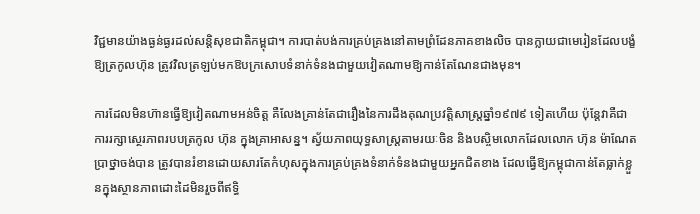វិជ្ជមានយ៉ាងធ្ងន់ធ្ងរដល់សន្តិសុខជាតិកម្ពុជា។ ការបាត់បង់ការគ្រប់គ្រងនៅតាមព្រំដែនភាគខាងលិច បានក្លាយជាមេរៀនដែលបង្ខំឱ្យត្រកូលហ៊ុន ត្រូវវិលត្រឡប់មកឱបក្រសោបទំនាក់ទំនងជាមួយវៀតណាមឱ្យកាន់តែណែនជាងមុន។

ការដែលមិនហ៊ានធ្វើឱ្យវៀតណាមអន់ចិត្ត គឺលែងគ្រាន់តែជារឿងនៃការដឹងគុណប្រវត្តិសាស្ត្រឆ្នាំ១៩៧៩ ទៀតហើយ ប៉ុន្តែវាគឺជាការរក្សាស្ថេរភាពរបបត្រកូល ហ៊ុន ក្នុងគ្រាអាសន្ន។ ស្វ័យភាពយុទ្ធសាស្ត្រតាមរយៈចិន និងបស្ចិមលោកដែលលោក ហ៊ុន ម៉ាណែត ប្រាថ្នាចង់បាន ត្រូវបានរំខានដោយសារតែកំហុសក្នុងការគ្រប់គ្រងទំនាក់ទំនងជាមួយអ្នកជិតខាង ដែលធ្វើឱ្យកម្ពុជាកាន់តែធ្លាក់ខ្លួនក្នុងស្ថានភាពដោះដៃមិនរួចពីឥទ្ធិ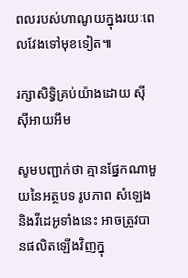ពលរបស់ហាណូយក្នុងរយៈពេលវែងទៅមុខទៀត៕

រក្សាសិទ្វិគ្រប់យ៉ាងដោយ ស៊ីស៊ីអាយអឹម

សូមបញ្ជាក់ថា គ្មានផ្នែកណាមួយនៃអត្ថបទ រូបភាព សំឡេង និងវីដេអូទាំងនេះ អាចត្រូវបានផលិតឡើងវិញក្នុ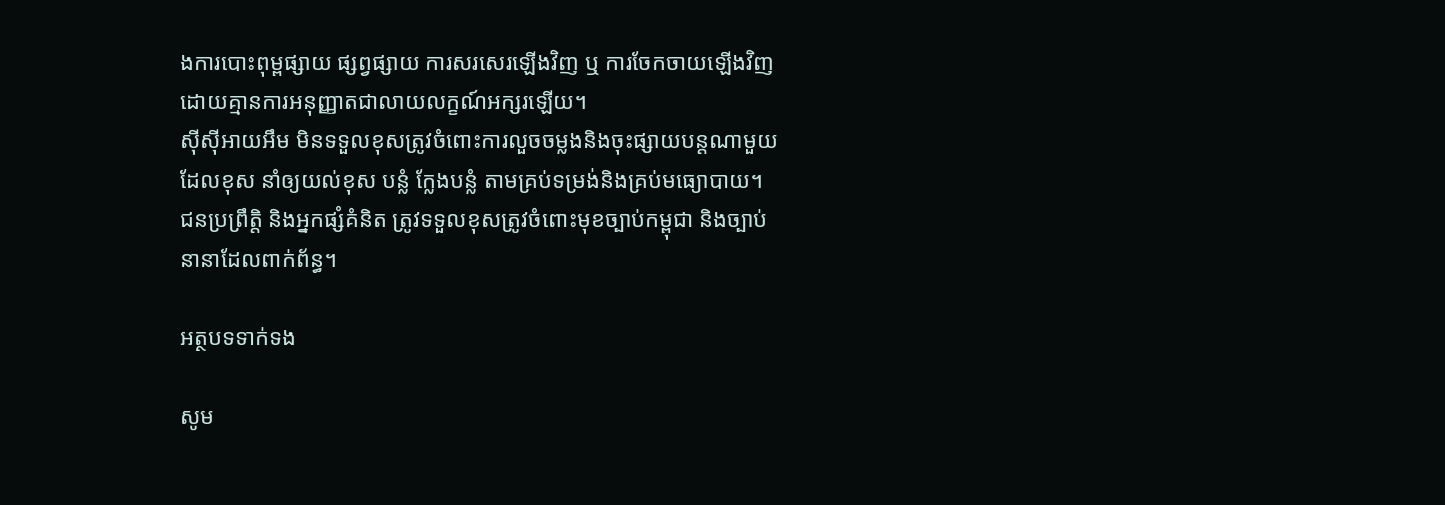ងការបោះពុម្ពផ្សាយ ផ្សព្វផ្សាយ ការសរសេរឡើងវិញ ឬ ការចែកចាយឡើងវិញ ដោយគ្មានការអនុញ្ញាតជាលាយលក្ខណ៍អក្សរឡើយ។
ស៊ីស៊ីអាយអឹម មិនទទួលខុសត្រូវចំពោះការលួចចម្លងនិងចុះផ្សាយបន្តណាមួយ ដែលខុស នាំឲ្យយល់ខុស បន្លំ ក្លែងបន្លំ តាមគ្រប់ទម្រង់និងគ្រប់មធ្យោបាយ។ ជនប្រព្រឹត្តិ និងអ្នកផ្សំគំនិត ត្រូវទទួលខុសត្រូវចំពោះមុខច្បាប់កម្ពុជា និងច្បាប់នានាដែលពាក់ព័ន្ធ។

អត្ថបទទាក់ទង

សូម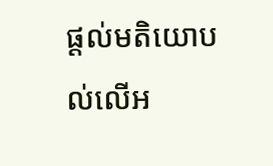ផ្ដល់មតិយោបល់លើអ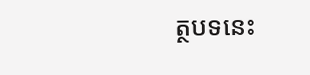ត្ថបទនេះ